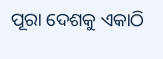ପୂରା ଦେଶକୁ ଏକାଠି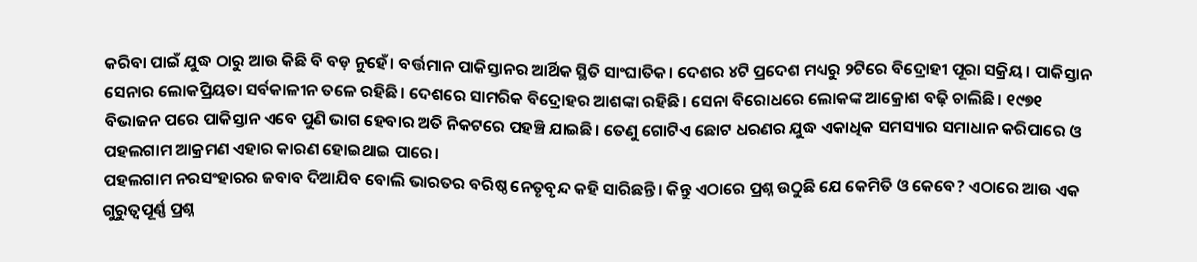କରିବା ପାଇଁ ଯୁଦ୍ଧ ଠାରୁ ଆଉ କିଛି ବି ବଡ଼ ନୁହେଁ। ବର୍ତ୍ତମାନ ପାକିସ୍ତାନର ଆର୍ଥିକ ସ୍ଥିତି ସାଂଘାତିକ। ଦେଶର ୪ଟି ପ୍ରଦେଶ ମଧ୍ୟରୁ ୨ଟିରେ ବିଦ୍ରୋହୀ ପୂରା ସକ୍ରିୟ। ପାକିସ୍ତାନ ସେନାର ଲୋକପ୍ରିୟତା ସର୍ବକାଳୀନ ତଳେ ରହିଛି। ଦେଶରେ ସାମରିକ ବିଦ୍ରୋହର ଆଶଙ୍କା ରହିଛି। ସେନା ବିରୋଧରେ ଲୋକଙ୍କ ଆକ୍ରୋଶ ବଢ଼ି ଚାଲିଛି। ୧୯୭୧ ବିଭାଜନ ପରେ ପାକିସ୍ତାନ ଏବେ ପୁଣି ଭାଗ ହେବାର ଅତି ନିକଟରେ ପହଞ୍ଚି ଯାଇଛି। ତେଣୁ ଗୋଟିଏ ଛୋଟ ଧରଣର ଯୁଦ୍ଧ ଏକାଧିକ ସମସ୍ୟାର ସମାଧାନ କରିପାରେ ଓ ପହଲଗାମ ଆକ୍ରମଣ ଏହାର କାରଣ ହୋଇଥାଇ ପାରେ।
ପହଲଗାମ ନରସଂହାରର ଜବାବ ଦିଆଯିବ ବୋଲି ଭାରତର ବରିଷ୍ଠ ନେତୃବୃନ୍ଦ କହି ସାରିଛନ୍ତି। କିନ୍ତୁ ଏଠାରେ ପ୍ରଶ୍ନ ଉଠୁଛି ଯେ କେମିତି ଓ କେବେ? ଏଠାରେ ଆଉ ଏକ ଗୁରୁତ୍ୱପୂର୍ଣ୍ଣ ପ୍ରଶ୍ନ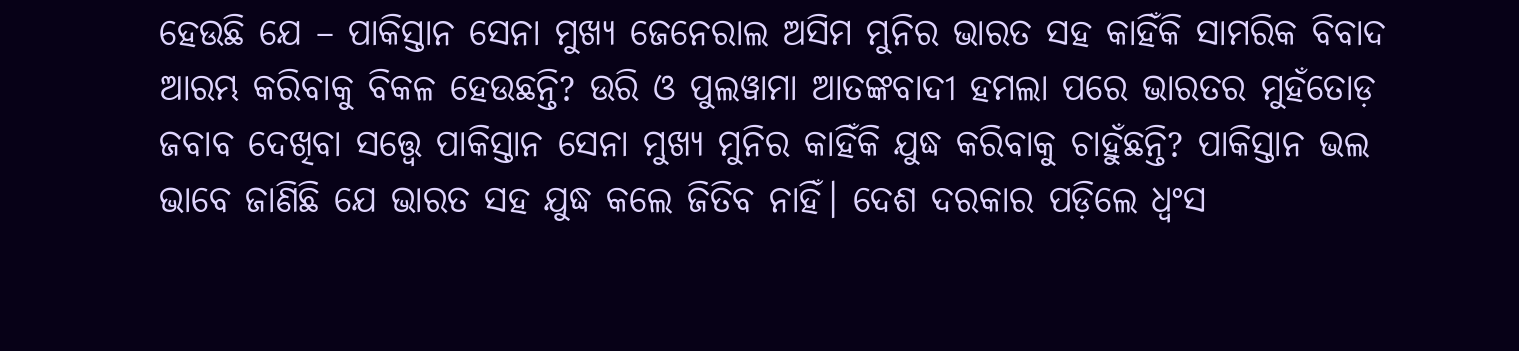ହେଉଛି ଯେ – ପାକିସ୍ତାନ ସେନା ମୁଖ୍ୟ ଜେନେରାଲ ଅସିମ ମୁନିର ଭାରତ ସହ କାହିଁକି ସାମରିକ ବିବାଦ ଆରମ୍ଭ କରିବାକୁ ବିକଳ ହେଉଛନ୍ତି? ଉରି ଓ ପୁଲୱାମା ଆତଙ୍କବାଦୀ ହମଲା ପରେ ଭାରତର ମୁହଁତୋଡ଼ ଜବାବ ଦେଖିବା ସତ୍ତ୍ୱେ ପାକିସ୍ତାନ ସେନା ମୁଖ୍ୟ ମୁନିର କାହିଁକି ଯୁଦ୍ଧ କରିବାକୁ ଚାହୁଁଛନ୍ତି? ପାକିସ୍ତାନ ଭଲ ଭାବେ ଜାଣିଛି ଯେ ଭାରତ ସହ ଯୁଦ୍ଧ କଲେ ଜିତିବ ନାହିଁ। ଦେଶ ଦରକାର ପଡ଼ିଲେ ଧ୍ୱଂସ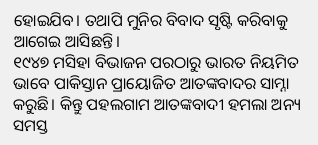ହୋଇଯିବ। ତଥାପି ମୁନିର ବିବାଦ ସୃଷ୍ଟି କରିବାକୁ ଆଗେଇ ଆସିଛନ୍ତି।
୧୯୪୭ ମସିହା ବିଭାଜନ ପରଠାରୁ ଭାରତ ନିୟମିତ ଭାବେ ପାକିସ୍ତାନ ପ୍ରାୟୋଜିତ ଆତଙ୍କବାଦର ସାମ୍ନା କରୁଛି। କିନ୍ତୁ ପହଲଗାମ ଆତଙ୍କବାଦୀ ହମଲା ଅନ୍ୟ ସମସ୍ତ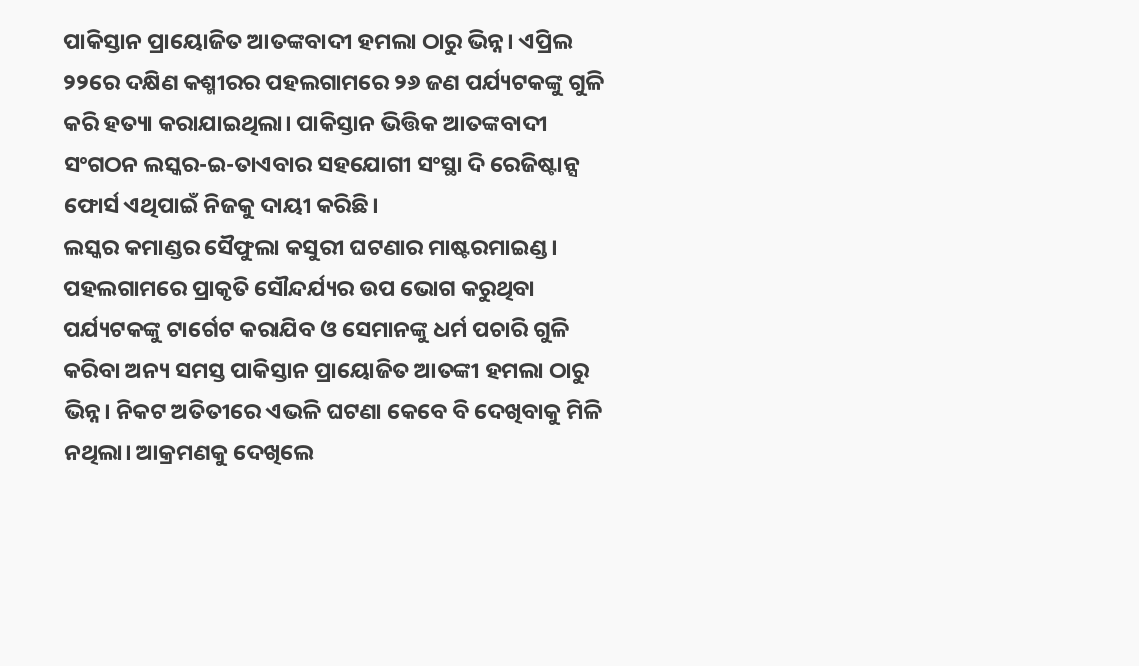ପାକିସ୍ତାନ ପ୍ରାୟୋଜିତ ଆତଙ୍କବାଦୀ ହମଲା ଠାରୁ ଭିନ୍ନ। ଏପ୍ରିଲ ୨୨ରେ ଦକ୍ଷିଣ କଶ୍ମୀରର ପହଲଗାମରେ ୨୬ ଜଣ ପର୍ଯ୍ୟଟକଙ୍କୁ ଗୁଳି କରି ହତ୍ୟା କରାଯାଇଥିଲା। ପାକିସ୍ତାନ ଭିତ୍ତିକ ଆତଙ୍କବାଦୀ ସଂଗଠନ ଲସ୍କର-ଇ-ତାଏବାର ସହଯୋଗୀ ସଂସ୍ଥା ଦି ରେଜିଷ୍ଟାନ୍ସ ଫୋର୍ସ ଏଥିପାଇଁ ନିଜକୁ ଦାୟୀ କରିଛି।
ଲସ୍କର କମାଣ୍ଡର ସୈଫୁଲା କସୁରୀ ଘଟଣାର ମାଷ୍ଟରମାଇଣ୍ଡ। ପହଲଗାମରେ ପ୍ରାକୃତି ସୌନ୍ଦର୍ଯ୍ୟର ଉପ ଭୋଗ କରୁଥିବା ପର୍ଯ୍ୟଟକଙ୍କୁ ଟାର୍ଗେଟ କରାଯିବ ଓ ସେମାନଙ୍କୁ ଧର୍ମ ପଚାରି ଗୁଳି କରିବା ଅନ୍ୟ ସମସ୍ତ ପାକିସ୍ତାନ ପ୍ରାୟୋଜିତ ଆତଙ୍କୀ ହମଲା ଠାରୁ ଭିନ୍ନ। ନିକଟ ଅତିତୀରେ ଏଭଳି ଘଟଣା କେବେ ବି ଦେଖିବାକୁ ମିଳି ନଥିଲା। ଆକ୍ରମଣକୁ ଦେଖିଲେ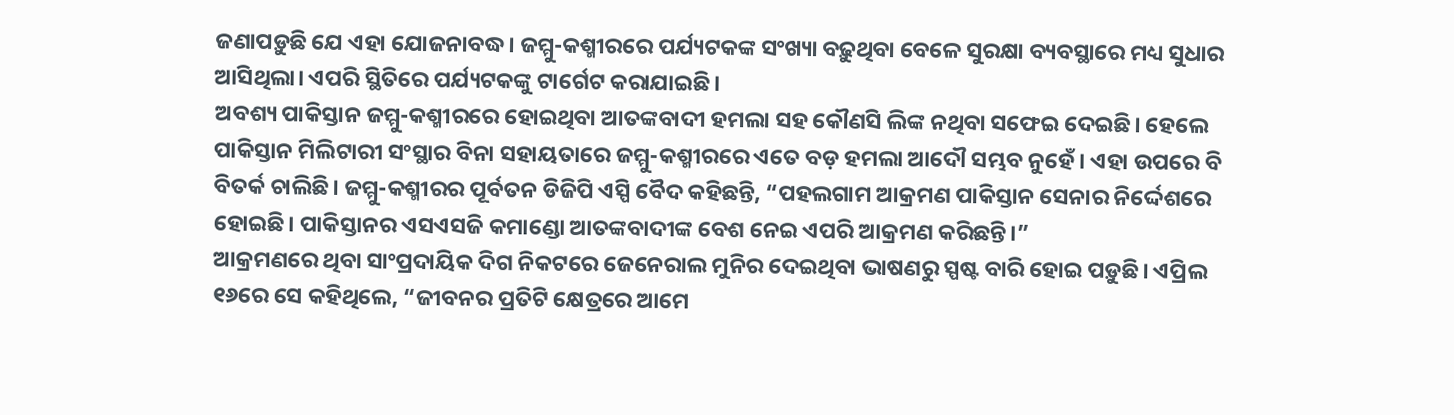ଜଣାପଡ଼ୁଛି ଯେ ଏହା ଯୋଜନାବଦ୍ଧ। ଜମ୍ମୁ-କଶ୍ମୀରରେ ପର୍ଯ୍ୟଟକଙ୍କ ସଂଖ୍ୟା ବଢ଼ୁଥିବା ବେଳେ ସୁରକ୍ଷା ବ୍ୟବସ୍ଥାରେ ମଧ୍ୟ ସୁଧାର ଆସିଥିଲା। ଏପରି ସ୍ଥିତିରେ ପର୍ଯ୍ୟଟକଙ୍କୁ ଟାର୍ଗେଟ କରାଯାଇଛି।
ଅବଶ୍ୟ ପାକିସ୍ତାନ ଜମ୍ମୁ-କଶ୍ମୀରରେ ହୋଇଥିବା ଆତଙ୍କବାଦୀ ହମଲା ସହ କୌଣସି ଲିଙ୍କ ନଥିବା ସଫେଇ ଦେଇଛି। ହେଲେ ପାକିସ୍ତାନ ମିଲିଟାରୀ ସଂସ୍ଥାର ବିନା ସହାୟତାରେ ଜମ୍ମୁ-କଶ୍ମୀରରେ ଏତେ ବଡ଼ ହମଲା ଆଦୌ ସମ୍ଭବ ନୁହେଁ। ଏହା ଉପରେ ବି ବିତର୍କ ଚାଲିଛି। ଜମ୍ମୁ-କଶ୍ମୀରର ପୂର୍ବତନ ଡିଜିପି ଏସ୍ପି ବୈଦ କହିଛନ୍ତି, “ପହଲଗାମ ଆକ୍ରମଣ ପାକିସ୍ତାନ ସେନାର ନିର୍ଦ୍ଦେଶରେ ହୋଇଛି। ପାକିସ୍ତାନର ଏସଏସଜି କମାଣ୍ଡୋ ଆତଙ୍କବାଦୀଙ୍କ ବେଶ ନେଇ ଏପରି ଆକ୍ରମଣ କରିଛନ୍ତି।”
ଆକ୍ରମଣରେ ଥିବା ସାଂପ୍ରଦାୟିକ ଦିଗ ନିକଟରେ ଜେନେରାଲ ମୁନିର ଦେଇଥିବା ଭାଷଣରୁ ସ୍ପଷ୍ଟ ବାରି ହୋଇ ପଡ଼ୁଛି। ଏପ୍ରିଲ ୧୬ରେ ସେ କହିଥିଲେ, “ଜୀବନର ପ୍ରତିଟି କ୍ଷେତ୍ରରେ ଆମେ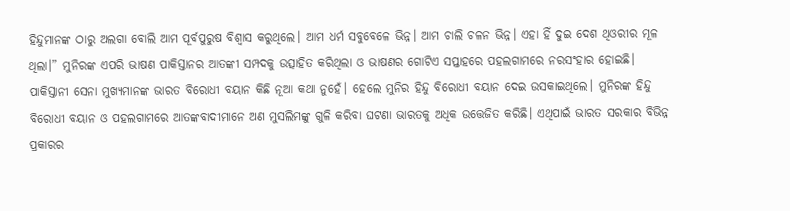ହିନ୍ଦୁମାନଙ୍କ ଠାରୁ ଅଲଗା ବୋଲି ଆମ ପୂର୍ବପୁରୁଷ ବିଶ୍ୱାସ କରୁଥିଲେ। ଆମ ଧର୍ମ ସବୁବେଳେ ଭିନ୍ନ। ଆମ ଚାଲି ଚଳନ ଭିନ୍ନ। ଏହା ହିଁ ଦୁଇ ଦେଶ ଥିଓରୀର ମୂଳ ଥିଲା।” ମୁନିରଙ୍କ ଏପରି ଭାଷଣ ପାକିସ୍ତାନର ଆତଙ୍କୀ ସମ୍ପଦକୁ ଉତ୍ସାହିତ କରିଥିଲା ଓ ଭାଷଣର ଗୋଟିଏ ସପ୍ତାହରେ ପହଲଗାମରେ ନରସଂହାର ହୋଇଛି।
ପାକିସ୍ତାନୀ ସେନା ମୁଖ୍ୟମାନଙ୍କ ଭାରତ ବିରୋଧୀ ବୟାନ କିଛି ନୂଆ କଥା ନୁହେଁ। ହେଲେ ମୁନିର ହିନ୍ଦୁ ବିରୋଧୀ ବୟାନ ଦେଇ ଉସକାଇଥିଲେ। ମୁନିରଙ୍କ ହିନ୍ଦୁ ବିରୋଧୀ ବୟାନ ଓ ପହଲଗାମରେ ଆତଙ୍କବାଦୀମାନେ ଅଣ ମୁସଲିମଙ୍କୁ ଗୁଳି କରିବା ଘଟଣା ଭାରତକୁ ଅଧିକ ଉତ୍ତେଜିତ କରିଛି। ଏଥିପାଇଁ ଭାରତ ସରକାର ବିଭିନ୍ନ ପ୍ରକାରର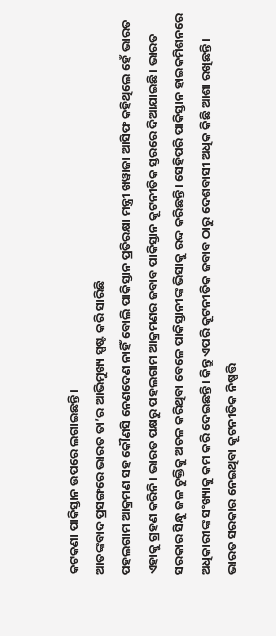କଟକଣା ପାକିସ୍ତାନ ଉପରେ ଲଗାଇଛନ୍ତି।
ଆତଙ୍କବାଦ ପ୍ରସଙ୍ଗରେ ଭାରତ ତା’ର ଆଭିମୁଖ୍ୟ ସ୍ପଷ୍ଟ କରି ସାରିଛି
ପହଲଗାମ ଆକ୍ରମଣ ସହ କୌଣସି ନେଣଦେଣ ନାହିଁ ବୋଲି ପାକିସ୍ତାନ ପ୍ରତିରକ୍ଷା ମନ୍ତ୍ରୀ ଖୱାଜା ଆସିଫ କହିଥିଲେ ହେଁ ଭାରତ ଏହାକୁ ଗ୍ରହଣ କରିନି। ଭାରତ ପକ୍ଷରୁ ପହଲଗାମ ଆକ୍ରମଣର ଜବାବ ପାକିସ୍ତାନ କୂଟନୀତିକ ସ୍ତରରେ ଦିଆଯାଇଛି। ଭାରତ ସରକାର ସିନ୍ଧୁ ଜଳ ଚୁକ୍ତିକୁ ଅଚଳ କରିଥିବା ବେଳେ ପାକିସ୍ତାନୀଙ୍କ ଭିସାକୁ ରଦ୍ଦ କରିଛନ୍ତି। ସେହିପରି ପାକିସ୍ତାନ ହାଇକମିଶନରେ ଅଧିକାରୀଙ୍କ ସଂଖ୍ୟାକୁ କମ କରି ଦେଇଛନ୍ତି। କିନ୍ତୁ ଏପରି କୂଟନୀତିକ ଜବାବ ଠାରୁ ଦେଶବାସୀ ଅଧିକ କିଛି ଆଶା ରଖିଛନ୍ତି। ଭାରତ ସରକାର ନେଇଥିବା କୂଟନୀତିକ ନିଷ୍ପତ୍ତି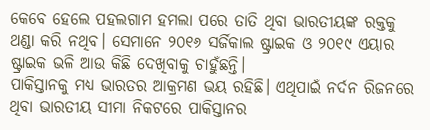କେବେ ହେଲେ ପହଲଗାମ ହମଲା ପରେ ତାତି ଥିବା ଭାରତୀୟଙ୍କ ରକ୍ତକୁ ଥଣ୍ଡା କରି ନଥିବ। ସେମାନେ ୨୦୧୬ ସର୍ଜିକାଲ ଷ୍ଟ୍ରାଇକ ଓ ୨୦୧୯ ଏୟାର ଷ୍ଟ୍ରାଇକ ଭଳି ଆଉ କିଛି ଦେଖିବାକୁ ଚାହୁଁଛନ୍ତି।
ପାକିସ୍ତାନକୁ ମଧ୍ୟ ଭାରତର ଆକ୍ରମଣ ଭୟ ରହିଛି। ଏଥିପାଇଁ ନର୍ଦନ ରିଜନରେ ଥିବା ଭାରତୀୟ ସୀମା ନିକଟରେ ପାକିସ୍ତାନର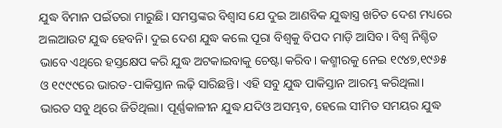ଯୁଦ୍ଧ ବିମାନ ପଇଁତରା ମାରୁଛି। ସମସ୍ତଙ୍କର ବିଶ୍ୱାସ ଯେ ଦୁଇ ଆଣବିକ ଯୁଦ୍ଧାସ୍ତ୍ର ଖଚିତ ଦେଶ ମଧ୍ୟରେ ଅଲଆଉଟ ଯୁଦ୍ଧ ହେବନି। ଦୁଇ ଦେଶ ଯୁଦ୍ଧ କଲେ ପୂରା ବିଶ୍ୱକୁ ବିପଦ ମାଡ଼ି ଆସିବ। ବିଶ୍ୱ ନିଶ୍ଚିତ ଭାବେ ଏଥିରେ ହସ୍ତକ୍ଷେପ କରି ଯୁଦ୍ଧ ଅଟକାଇବାକୁ ଚେଷ୍ଟା କରିବ। କଶ୍ମୀରକୁ ନେଇ ୧୯୪୭,୧୯୬୫ ଓ ୧୯୯୯ରେ ଭାରତ-ପାକିସ୍ତାନ ଲଢ଼ି ସାରିଛନ୍ତି। ଏହି ସବୁ ଯୁଦ୍ଧ ପାକିସ୍ତାନ ଆରମ୍ଭ କରିଥିଲା। ଭାରତ ସବୁ ଥିରେ ଜିତିଥିଲା। ପୂର୍ଣ୍ଣକାଳୀନ ଯୁଦ୍ଧ ଯଦିଓ ଅସମ୍ଭବ, ହେଲେ ସୀମିତ ସମୟର ଯୁଦ୍ଧ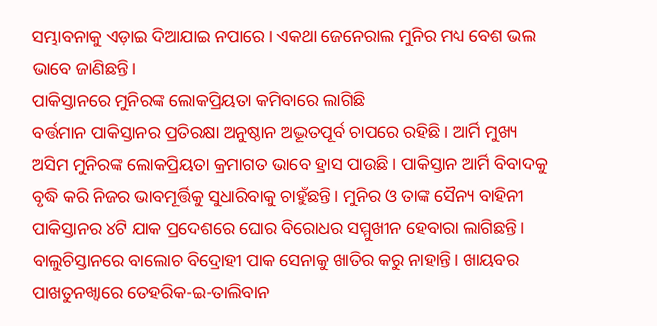ସମ୍ଭାବନାକୁ ଏଡ଼ାଇ ଦିଆଯାଇ ନପାରେ। ଏକଥା ଜେନେରାଲ ମୁନିର ମଧ୍ୟ ବେଶ ଭଲ ଭାବେ ଜାଣିଛନ୍ତି।
ପାକିସ୍ତାନରେ ମୁନିରଙ୍କ ଲୋକପ୍ରିୟତା କମିବାରେ ଲାଗିଛି
ବର୍ତ୍ତମାନ ପାକିସ୍ତାନର ପ୍ରତିରକ୍ଷା ଅନୁଷ୍ଠାନ ଅଦ୍ଭୂତପୂର୍ବ ଚାପରେ ରହିଛି। ଆର୍ମି ମୁଖ୍ୟ ଅସିମ ମୁନିରଙ୍କ ଲୋକପ୍ରିୟତା କ୍ରମାଗତ ଭାବେ ହ୍ରାସ ପାଉଛି। ପାକିସ୍ତାନ ଆର୍ମି ବିବାଦକୁ ବୃଦ୍ଧି କରି ନିଜର ଭାବମୂର୍ତ୍ତିକୁ ସୁଧାରିବାକୁ ଚାହୁଁଛନ୍ତି। ମୁନିର ଓ ତାଙ୍କ ସୈନ୍ୟ ବାହିନୀ ପାକିସ୍ତାନର ୪ଟି ଯାକ ପ୍ରଦେଶରେ ଘୋର ବିରୋଧର ସମ୍ମୁଖୀନ ହେବାରା ଲାଗିଛନ୍ତି।
ବାଲୁଚିସ୍ତାନରେ ବାଲୋଚ ବିଦ୍ରୋହୀ ପାକ ସେନାକୁ ଖାତିର କରୁ ନାହାନ୍ତି। ଖାୟବର ପାଖତୁନଖ୍ୱାରେ ତେହରିକ-ଇ-ତାଲିବାନ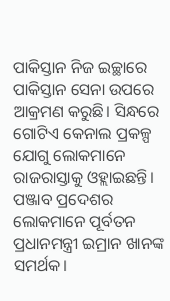ପାକିସ୍ତାନ ନିଜ ଇଚ୍ଛାରେ ପାକିସ୍ତାନ ସେନା ଉପରେ ଆକ୍ରମଣ କରୁଛି। ସିନ୍ଧରେ ଗୋଟିଏ କେନାଲ ପ୍ରକଳ୍ପ ଯୋଗୁ ଲୋକମାନେ ରାଜରାସ୍ତାକୁ ଓହ୍ଲାଇଛନ୍ତି। ପଞ୍ଜାବ ପ୍ରଦେଶର ଲୋକମାନେ ପୂର୍ବତନ ପ୍ରଧାନମନ୍ତ୍ରୀ ଇମ୍ରାନ ଖାନଙ୍କ ସମର୍ଥକ।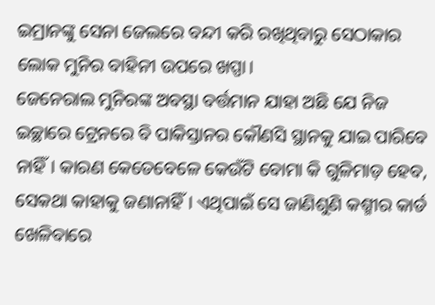ଇମ୍ରାନଙ୍କୁ ସେନା ଜେଲରେ ବନ୍ଦୀ କରି ରଖିଥିବାରୁ ସେଠାକାର ଲୋକ ମୁନିର ବାହିନୀ ଉପରେ ଖପ୍ପା।
ଜେନେରାଲ ମୁନିରଙ୍କ ଅବସ୍ଥା ବର୍ତ୍ତମାନ ଯାହା ଅଛି ଯେ ନିଜ ଇଚ୍ଛାରେ ଟ୍ରେନରେ ବି ପାକିସ୍ତାନର କୌଣସି ସ୍ଥାନକୁ ଯାଇ ପାରିବେ ନାହିଁ। କାରଣ କେତେବେଳେ କେଉଁଟି ବୋମା କି ଗୁଳିମାଡ଼ ହେବ, ସେକଥା କାହାକୁ ଜଣାନାହିଁ। ଏଥିପାଇଁ ସେ ଜାଣିଶୁଣି କଶ୍ମୀର କାର୍ଡ ଖେଳିବାରେ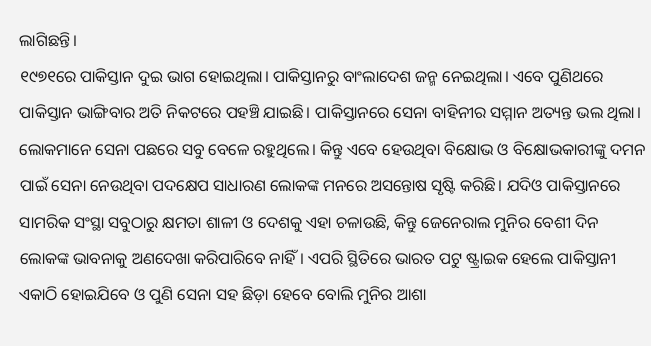ଲାଗିଛନ୍ତି।
୧୯୭୧ରେ ପାକିସ୍ତାନ ଦୁଇ ଭାଗ ହୋଇଥିଲା। ପାକିସ୍ତାନରୁ ବାଂଲାଦେଶ ଜନ୍ମ ନେଇଥିଲା। ଏବେ ପୁଣିଥରେ ପାକିସ୍ତାନ ଭାଙ୍ଗିବାର ଅତି ନିକଟରେ ପହଞ୍ଚି ଯାଇଛି। ପାକିସ୍ତାନରେ ସେନା ବାହିନୀର ସମ୍ମାନ ଅତ୍ୟନ୍ତ ଭଲ ଥିଲା। ଲୋକମାନେ ସେନା ପଛରେ ସବୁ ବେଳେ ରହୁଥିଲେ। କିନ୍ତୁ ଏବେ ହେଉଥିବା ବିକ୍ଷୋଭ ଓ ବିକ୍ଷୋଭକାରୀଙ୍କୁ ଦମନ ପାଇଁ ସେନା ନେଉଥିବା ପଦକ୍ଷେପ ସାଧାରଣ ଲୋକଙ୍କ ମନରେ ଅସନ୍ତୋଷ ସୃଷ୍ଟି କରିଛି। ଯଦିଓ ପାକିସ୍ତାନରେ ସାମରିକ ସଂସ୍ଥା ସବୁଠାରୁ କ୍ଷମତା ଶାଳୀ ଓ ଦେଶକୁ ଏହା ଚଳାଉଛି, କିନ୍ତୁ ଜେନେରାଲ ମୁନିର ବେଶୀ ଦିନ ଲୋକଙ୍କ ଭାବନାକୁ ଅଣଦେଖା କରିପାରିବେ ନାହିଁ। ଏପରି ସ୍ଥିତିରେ ଭାରତ ପଟୁ ଷ୍ଟ୍ରାଇକ ହେଲେ ପାକିସ୍ତାନୀ ଏକାଠି ହୋଇଯିବେ ଓ ପୁଣି ସେନା ସହ ଛିଡ଼ା ହେବେ ବୋଲି ମୁନିର ଆଶା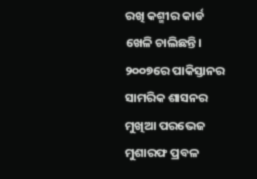ରଖି କଶ୍ମୀର କାର୍ଡ ଖେଳି ଚାଲିଛନ୍ତି।
୨୦୦୭ରେ ପାକିସ୍ତାନର ସାମରିକ ଶାସନର ମୁଖିଆ ପରଭେଜ ମୁଶାରଫ ପ୍ରବଳ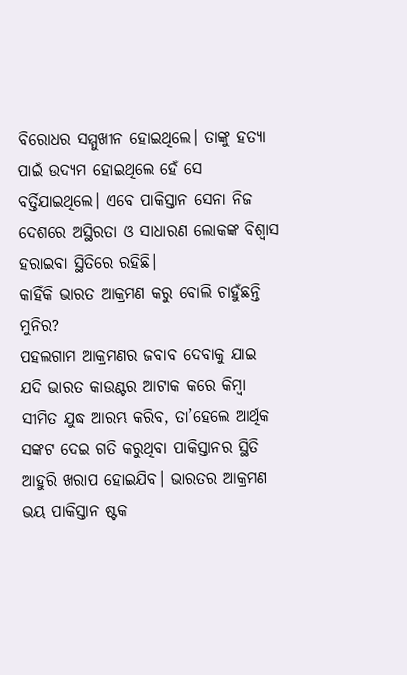ବିରୋଧର ସମ୍ମୁଖୀନ ହୋଇଥିଲେ। ତାଙ୍କୁ ହତ୍ୟା ପାଇଁ ଉଦ୍ୟମ ହୋଇଥିଲେ ହେଁ ସେ ବର୍ତ୍ତିଯାଇଥିଲେ। ଏବେ ପାକିସ୍ତାନ ସେନା ନିଜ ଦେଶରେ ଅସ୍ଥିରତା ଓ ସାଧାରଣ ଲୋକଙ୍କ ବିଶ୍ୱାସ ହରାଇବା ସ୍ଥିତିରେ ରହିଛି।
କାହିଁକି ଭାରତ ଆକ୍ରମଣ କରୁ ବୋଲି ଚାହୁଁଛନ୍ତି ମୁନିର?
ପହଲଗାମ ଆକ୍ରମଣର ଜବାବ ଦେବାକୁ ଯାଇ ଯଦି ଭାରତ କାଉଣ୍ଟର ଆଟାକ କରେ କିମ୍ବା ସୀମିତ ଯୁଦ୍ଧ ଆରମ୍ଭ କରିବ, ତା’ହେଲେ ଆର୍ଥିକ ସଙ୍କଟ ଦେଇ ଗତି କରୁଥିବା ପାକିସ୍ତାନର ସ୍ଥିତି ଆହୁରି ଖରାପ ହୋଇଯିବ। ଭାରତର ଆକ୍ରମଣ ଭୟ ପାକିସ୍ତାନ ଷ୍ଟକ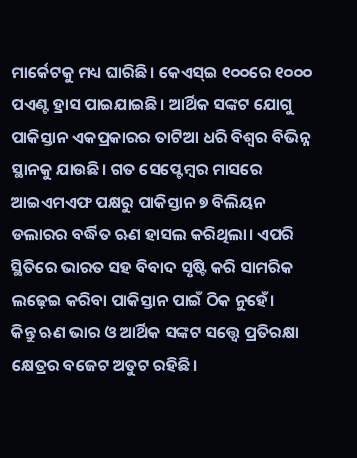ମାର୍କେଟକୁ ମଧ୍ୟ ଘାରିଛି। କେଏସ୍ଇ ୧୦୦ରେ ୧୦୦୦ ପଏଣ୍ଟ ହ୍ରାସ ପାଇଯାଇଛି। ଆର୍ଥିକ ସଙ୍କଟ ଯୋଗୁ ପାକିସ୍ତାନ ଏକପ୍ରକାରର ତାଟିଆ ଧରି ବିଶ୍ୱର ବିଭିନ୍ନ ସ୍ଥାନକୁ ଯାଉଛି। ଗତ ସେପ୍ଟେମ୍ବର ମାସରେ ଆଇଏମଏଫ ପକ୍ଷରୁ ପାକିସ୍ତାନ ୭ ବିଲିୟନ ଡଲାରର ବର୍ଦ୍ଧିତ ଋଣ ହାସଲ କରିଥିଲା। ଏପରି ସ୍ଥିତିରେ ଭାରତ ସହ ବିବାଦ ସୃଷ୍ଟି କରି ସାମରିକ ଲଢ଼େଇ କରିବା ପାକିସ୍ତାନ ପାଇଁ ଠିକ ନୁହେଁ।
କିନ୍ତୁ ଋଣ ଭାର ଓ ଆର୍ଥିକ ସଙ୍କଟ ସତ୍ତ୍ୱେ ପ୍ରତିରକ୍ଷା କ୍ଷେତ୍ରର ବଜେଟ ଅତୁଟ ରହିଛି।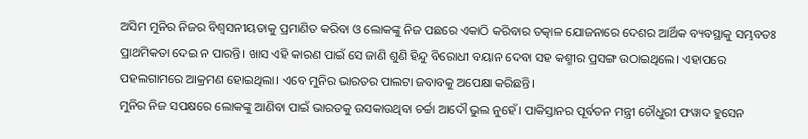ଅସିମ ମୁନିର ନିଜର ବିଶ୍ୱସନୀୟତାକୁ ପ୍ରମାଣିତ କରିବା ଓ ଲୋକଙ୍କୁ ନିଜ ପଛରେ ଏକାଠି କରିବାର ତତ୍କାଳ ଯୋଜନାରେ ଦେଶର ଆର୍ଥିକ ବ୍ୟବସ୍ଥାକୁ ସମ୍ଭବତଃ ପ୍ରାଥମିକତା ଦେଇ ନ ପାରନ୍ତି। ଖାସ ଏହି କାରଣ ପାଇଁ ସେ ଜାଣି ଶୁଣି ହିନ୍ଦୁ ବିରୋଧୀ ବୟାନ ଦେବା ସହ କଶ୍ମୀର ପ୍ରସଙ୍ଗ ଉଠାଇଥିଲେ। ଏହାପରେ ପହଲଗାମରେ ଆକ୍ରମଣ ହୋଇଥିଲା। ଏବେ ମୁନିର ଭାରତର ପାଲଟା ଜବାବକୁ ଅପେକ୍ଷା କରିଛନ୍ତି।
ମୁନିର ନିଜ ସପକ୍ଷରେ ଲୋକଙ୍କୁ ଆଣିବା ପାଇଁ ଭାରତକୁ ଉସକାଉଥିବା ଚର୍ଚ୍ଚା ଆଦୌ ଭୁଲ ନୁହେଁ। ପାକିସ୍ତାନର ପୂର୍ବତନ ମନ୍ତ୍ରୀ ଚୌଧୁରୀ ଫୱାଦ ହୁସେନ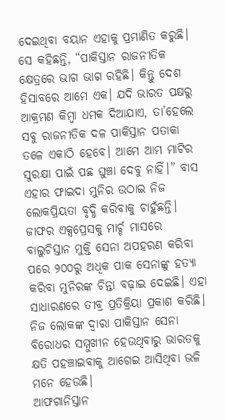ଦେଇଥିବା ବୟାନ ଏହାକୁ ପ୍ରମାଣିତ କରୁଛି। ସେ କହିଛନ୍ତି, “ପାକିସ୍ତାନ ରାଜନୀତିକ କ୍ଷେତ୍ରରେ ଭାଗ ଭାଗ ରହିଛି। କିନ୍ତୁ ଦେଶ ହିସାବରେ ଆମେ ଏକ। ଯଦି ଭାରତ ପକ୍ଷରୁ ଆକ୍ରମଣ କିମ୍ବା ଧମକ ଦିଆଯାଏ, ତା’ହେଲେ ସବୁ ରାଜନୀତିକ ଦଳ ପାକିସ୍ତାନ ପତାକା ତଳେ ଏକାଠି ହେବେ। ଆମେ ଆମ ମାଟିର ସୁରକ୍ଷା ପାଇଁ ପଛ ଘୁଞ୍ଚା ଦେବୁ ନାହିଁ।” ବାସ ଏହାର ଫାଇଦା ମୁନିର ଉଠାଇ ନିଜ ଲୋକପ୍ରିୟତା ବୃଦ୍ଧି କରିବାକୁ ଚାହୁଁଛନ୍ତି।
ଜାଫର ଏକ୍ସପ୍ରେସକୁ ମାର୍ଚ୍ଚ ମାସରେ ବାଲୁଚିସ୍ତାନ ମୁକ୍ତି ସେନା ଅପହରଣ କରିବା ପରେ ୨୦୦ରୁ ଅଧିକ ପାକ ସେନାଙ୍କୁ ହତ୍ୟା କରିବା ମୁନିରଙ୍କ ଚିନ୍ତା ବଢ଼ାଇ ଦେଇଛି। ଏହା ସାଧାରଣରେ ତୀବ୍ର ପ୍ରତିକ୍ରିୟା ପ୍ରକାଶ କରିଛି। ନିଜ ଲୋକଙ୍କ ଦ୍ୱାରା ପାକିସ୍ତାନ ସେନା ବିରୋଧର ସମ୍ମୁଖୀନ ହେଉଥିବାରୁ ଭାରତକୁ କ୍ଷତି ପହଞ୍ଚାଇବାକୁ ଆଗେଇ ଆସିଥିବା ଭଳି ମନେ ହେଉଛି।
ଆଫଗାନିସ୍ତାନ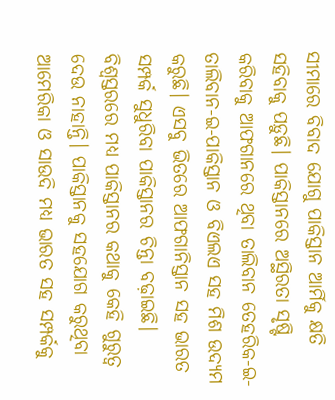ସୀମାରେ ବିବାଦ ଯୋଗୁ ପାକିସ୍ତାନ ଆର୍ମିକୁ କ୍ଷତି ସହିବାକୁ ପଡ଼ୁଛି। ପାକିସ୍ତାନରେ ଅସ୍ଥିରତା ସୃଷ୍ଟି କରିବାକୁ ଆଫଗାନରେ ଥିବା ତାଲିବାନ ତେହରିକ-ଇ-ତାଲିବାନ-ଇ-ପାକିସ୍ତାନ ଓ ବିଏଲଏ ସହ ମିଶ ଉଦ୍ୟମ କରୁଛି। ଏସବୁ ଭିତରେ ଆଫଗାନିସ୍ତାନ ସହ ଭାରତ ସମ୍ପର୍କ ସୁଧୁରିବା ପାକିସ୍ତାନର ଚିନ୍ତା ବଢ଼ାଇଛି।
ବିଶ୍ୱସ୍ତରରେ ମଧ୍ୟ ପାକିସ୍ତାନର କଥାକୁ କେହି ଗୁରୁତ୍ୱ ଦେଉ ନାହାନ୍ତି। ପାକିସ୍ତାନକୁ ସହଯୋଗ କରୁଥିବା ଆମେରିକା ଓ ସାଉଦି ମଧ୍ୟ ଭାରତ ସହ ସମ୍ପର୍କକୁ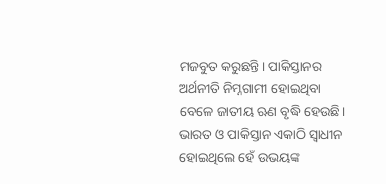ମଜବୁତ କରୁଛନ୍ତି। ପାକିସ୍ତାନର ଅର୍ଥନୀତି ନିମ୍ନଗାମୀ ହୋଇଥିବା ବେଳେ ଜାତୀୟ ଋଣ ବୃଦ୍ଧି ହେଉଛି। ଭାରତ ଓ ପାକିସ୍ତାନ ଏକାଠି ସ୍ୱାଧୀନ ହୋଇଥିଲେ ହେଁ ଉଭୟଙ୍କ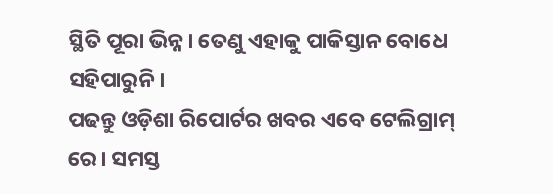ସ୍ଥିତି ପୂରା ଭିନ୍ନ। ତେଣୁ ଏହାକୁ ପାକିସ୍ତାନ ବୋଧେ ସହିପାରୁନି।
ପଢନ୍ତୁ ଓଡ଼ିଶା ରିପୋର୍ଟର ଖବର ଏବେ ଟେଲିଗ୍ରାମ୍ ରେ। ସମସ୍ତ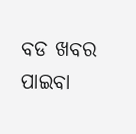ବଡ ଖବର ପାଇବା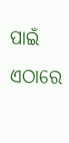ପାଇଁ ଏଠାରେ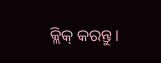କ୍ଲିକ୍ କରନ୍ତୁ।